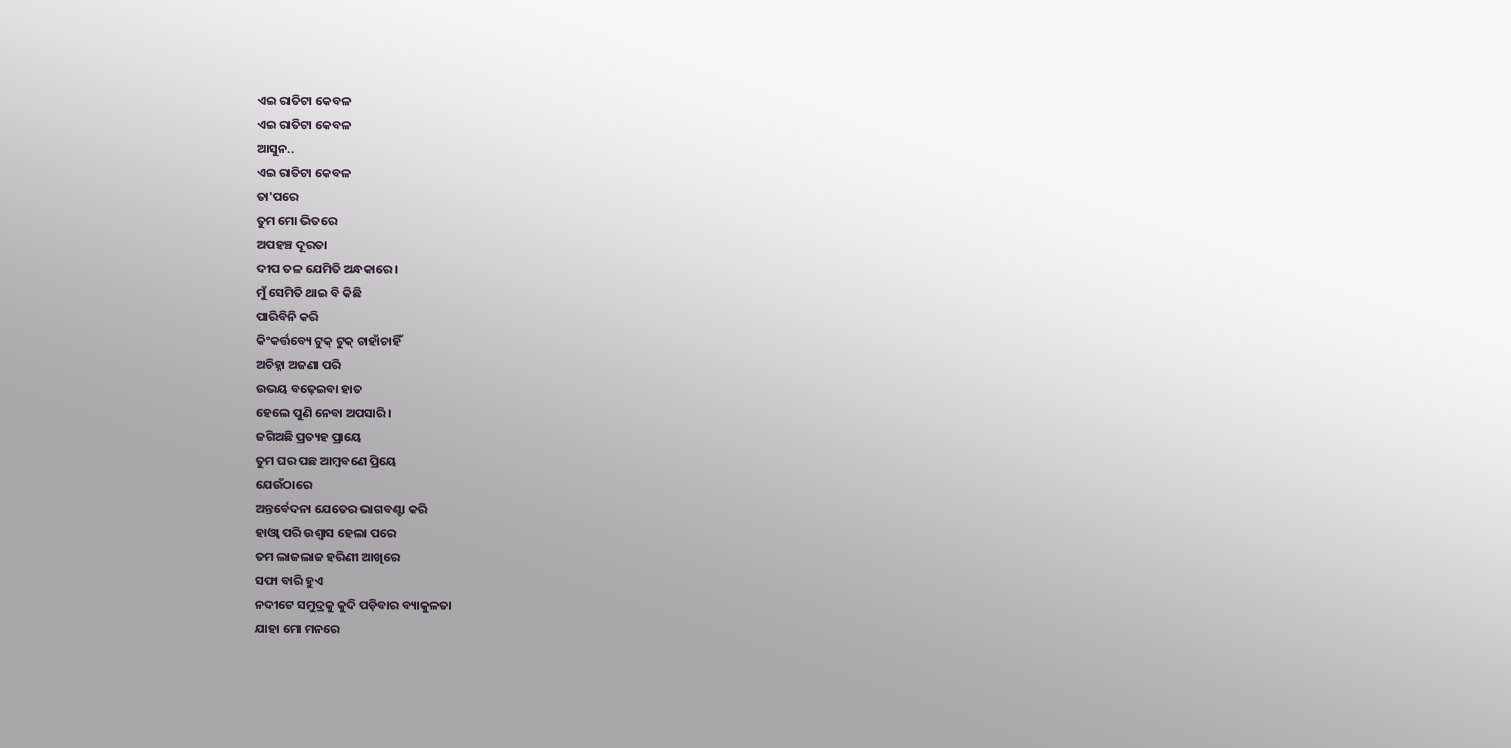ଏଇ ରାତିଟା କେବଳ
ଏଇ ରାତିଟା କେବଳ
ଆସୁନ..
ଏଇ ରାତିଟା କେବଳ
ତା'ପରେ
ତୁମ ମୋ ଭିତରେ
ଅପହଞ୍ଚ ଦୂରତା
ଦୀପ ତଳ ଯେମିତି ଅନ୍ଧକାରେ।
ମୁଁ ସେମିତି ଥାଇ ବି କିଛି
ପାରିବିନି କରି
କିଂକର୍ତ୍ତବ୍ୟେ ଟୁକ୍ ଟୁକ୍ ଚାହାଁଚାହିଁ
ଅଚିହ୍ନା ଅଜଣା ପରି
ଉଭୟ ବଢ଼େଇବା ହାତ
ହେଲେ ପୁଣି ନେବା ଅପସାରି।
ଜଗିଅଛି ପ୍ରତ୍ୟହ ପ୍ରାୟେ
ତୁମ ଘର ପଛ ଆମ୍ବବଣେ ପ୍ରିୟେ
ଯେଉଁଠାରେ
ଅନ୍ତର୍ବେଦନା ଯେତେର ଭାଗବଣ୍ଟା କରି
ହାଓ୍ୱା ପରି ଉଶ୍ଵାସ ହେଲା ପରେ
ତମ ଲାଜଲାଜ ହରିଣୀ ଆଖିରେ
ସଫା ବାରି ହୁଏ
ନଦୀଟେ ସମୁଦ୍ରକୁ କୁଦି ପଡ଼ିବାର ବ୍ୟାକୁଳତା
ଯାହା ମୋ ମନରେ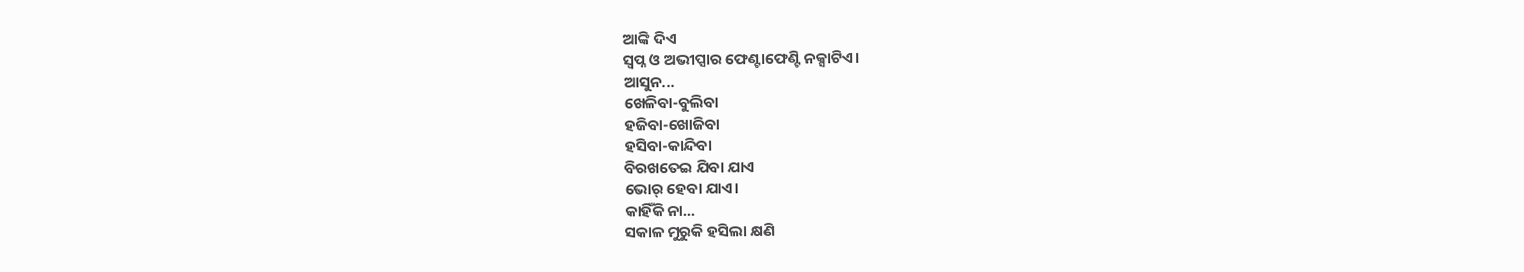ଆଙ୍କି ଦିଏ
ସ୍ଵପ୍ନ ଓ ଅଭୀପ୍ସାର ଫେଣ୍ଟାଫେଣ୍ଟି ନକ୍ସାଟିଏ।
ଆସୁନ...
ଖେଳିବା-ବୁଲିବା
ହଜିବା-ଖୋଜିବା
ହସିବା-କାନ୍ଦିବା
ବିରଖତେଇ ଯିବା ଯାଏ
ଭୋର୍ ହେବା ଯାଏ।
କାହିଁକି ନା...
ସକାଳ ମୁରୁକି ହସିଲା କ୍ଷଣି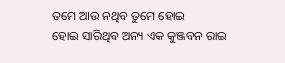ତମେ ଆଉ ନଥିବ ତୁମେ ହୋଇ
ହୋଇ ସାରିଥିବ ଅନ୍ୟ ଏକ କୁଞ୍ଜବନ ରାଇ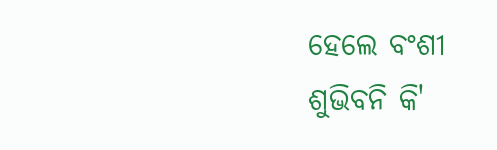ହେଲେ ବଂଶୀ ଶୁଭିବନି କି'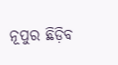ନୂପୁର ଛିଡ଼ିବ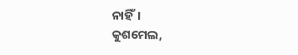ନାହିଁ।
କୁଶମେଲ,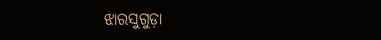ଝାରସୁଗୁଡ଼ା